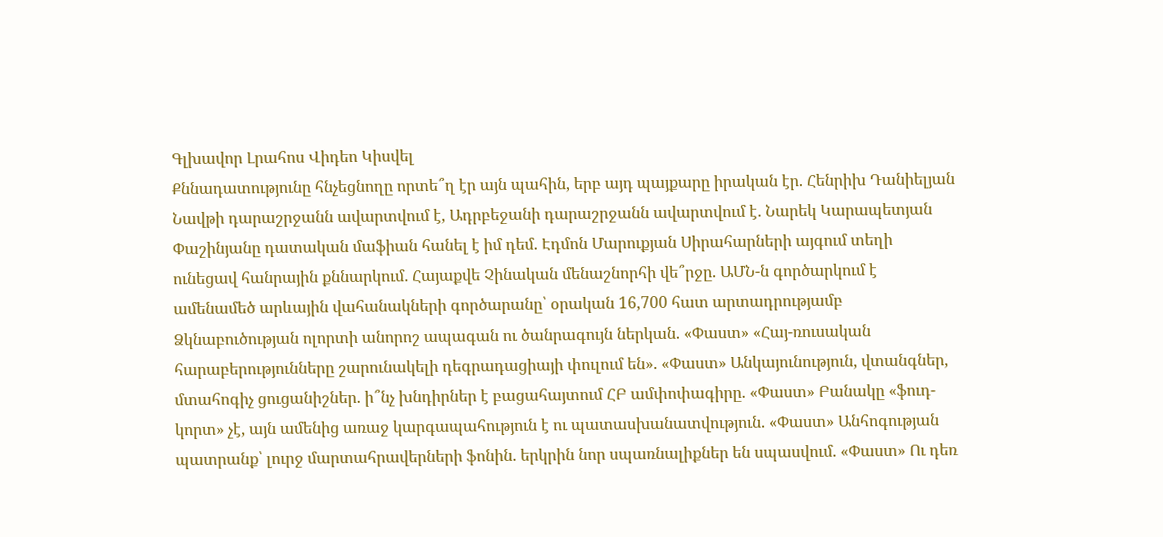Գլխավոր Լրահոս Վիդեո Կիսվել
Քննադատությունը հնչեցնողը որտե՞ղ էր այն պահին, երբ այդ պայքարը իրական էր. Հենրիխ Դանիելյան Նավթի դարաշրջանն ավարտվում է, Ադրբեջանի դարաշրջանն ավարտվում է․ Նարեկ Կարապետյան Փաշինյանը դատական մաֆիան հանել է իմ դեմ. Էդմոն Մարուքյան Սիրահարների այգում տեղի ունեցավ հանրային քննարկում․ Հայաքվե Չինական մենաշնորհի վե՞րջը. ԱՄՆ-ն գործարկում է ամենամեծ արևային վահանակների գործարանը՝ օրական 16,700 հատ արտադրությամբ Ձկնաբուծության ոլորտի անորոշ ապագան ու ծանրագույն ներկան. «Փաստ» «Հայ-ռուսական հարաբերությունները շարունակելի դեգրադացիայի փուլում են». «Փաստ» Անկայունություն, վտանգներ, մտահոգիչ ցուցանիշներ. ի՞նչ խնդիրներ է բացահայտում ՀԲ ամփոփագիրը. «Փաստ» Բանակը «ֆուդ-կորտ» չէ, այն ամենից առաջ կարգապահություն է ու պատասխանատվություն. «Փաստ» Անհոգության պատրանք՝ լուրջ մարտահրավերների ֆոնին. երկրին նոր սպառնալիքներ են սպասվում. «Փաստ» Ու դեռ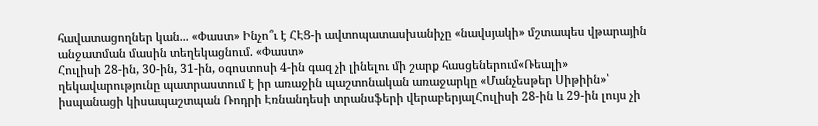հավատացողներ կան... «Փաստ» Ինչո՞ւ է ՀԷՑ-ի ավտոպատասխանիչը «նավսյակի» մշտապես վթարային անջատման մասին տեղեկացնում. «Փաստ»
Հուլիսի 28-ին, 30-ին, 31-ին, օգոստոսի 4-ին գազ չի լինելու մի շարք հասցեներում«Ռեալի» ղեկավարությունը պատրաստում է իր առաջին պաշտոնական առաջարկը «Մանչեսթեր Սիթիին»՝ իսպանացի կիսապաշտպան Ռոդրի Էռնանդեսի տրանսֆերի վերաբերյալՀուլիսի 28-ին և 29-ին լույս չի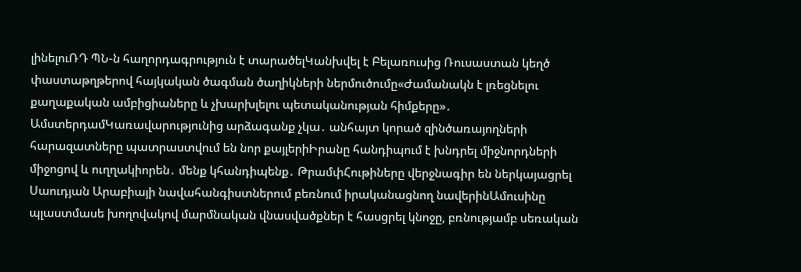լինելուՌԴ ՊՆ-ն հաղորդագրություն է տարածելԿանխվել է Բելառուսից Ռուսաստան կեղծ փաստաթղթերով հայկական ծագման ծաղիկների ներմուծումը«Ժամանակն է լռեցնելու քաղաքական ամբիցիաները և չխարխլելու պետականության հիմքերը»․ ԱմստերդամԿառավարությունից արձագանք չկա․ անհայտ կորած զինծառայողների հարազատները պատրաստվում են նոր քայլերիԻրանը հանդիպում է խնդրել միջնորդների միջոցով և ուղղակիորեն․ մենք կհանդիպենք․ ԹրամփՀութիները վերջնագիր են ներկայացրել Սաուդյան Արաբիայի նավահանգիստներում բեռնում իրականացնող նավերինԱմուսինը պլաստմասե խողովակով մարմնական վնասվածքներ է հասցրել կնոջը, բռնությամբ սեռական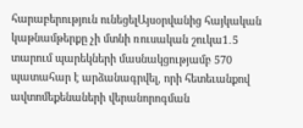հարաբերություն ունեցելԱյսօրվանից հայկական կաթնամթերքը չի մտնի ռուսական շուկա1․5 տարում պարեկների մասնակցությամբ 570 պատահար է արձանագրվել, որի հետեւանքով ավտոմեքենաների վերանորոգման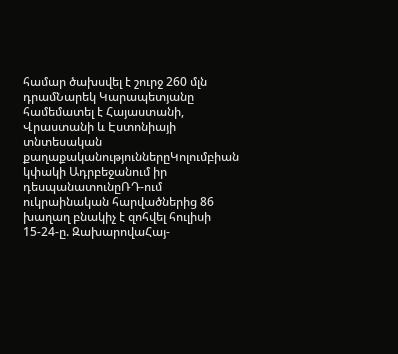համար ծախսվել է շուրջ 260 մլն դրամՆարեկ Կարապետյանը համեմատել է Հայաստանի, Վրաստանի և Էստոնիայի տնտեսական քաղաքականություններըԿոլումբիան կփակի Ադրբեջանում իր դեսպանատունըՌԴ-ում ուկրաինական հարվածներից 86 խաղաղ բնակիչ է զոհվել հուլիսի 15-24-ը. ԶախարովաՀայ-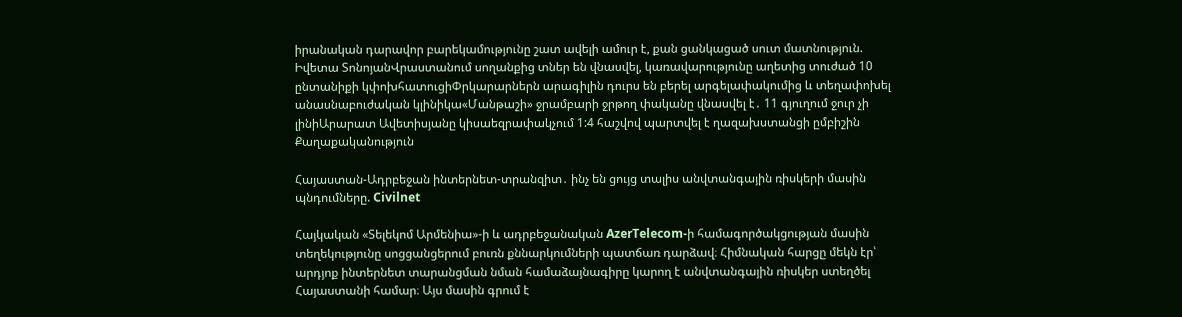իրանական դարավոր բարեկամությունը շատ ավելի ամուր է, քան ցանկացած սուտ մատնություն. Իվետա ՏոնոյանՎրաստանում սողանքից տներ են վնասվել, կառավարությունը աղետից տուժած 10 ընտանիքի կփոխհատուցիՓրկարարներն արագիլին դուրս են բերել արգելափակումից և տեղափոխել անասնաբուժական կլինիկա«Մանթաշի» ջրամբարի ջրթող փականը վնասվել է․ 11 գյուղում ջուր չի լինիԱրարատ Ավետիսյանը կիսաեզրափակչում 1:4 հաշվով պարտվել է ղազախստանցի ըմբիշին
Քաղաքականություն

Հայաստան-Ադրբեջան ինտերնետ-տրանզիտ․ ինչ են ցույց տալիս անվտանգային ռիսկերի մասին պնդումները. Civilnet

Հայկական «Տելեկոմ Արմենիա»-ի և ադրբեջանական AzerTelecom-ի համագործակցության մասին տեղեկությունը սոցցանցերում բուռն քննարկումների պատճառ դարձավ։ Հիմնական հարցը մեկն էր՝ արդյոք ինտերնետ տարանցման նման համաձայնագիրը կարող է անվտանգային ռիսկեր ստեղծել Հայաստանի համար։ Այս մասին գրում է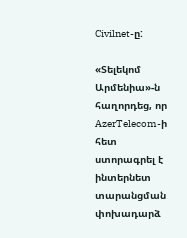Civilnet-ը:

«Տելեկոմ Արմենիա»-ն հաղորդեց, որ AzerTelecom-ի հետ ստորագրել է ինտերնետ տարանցման փոխադարձ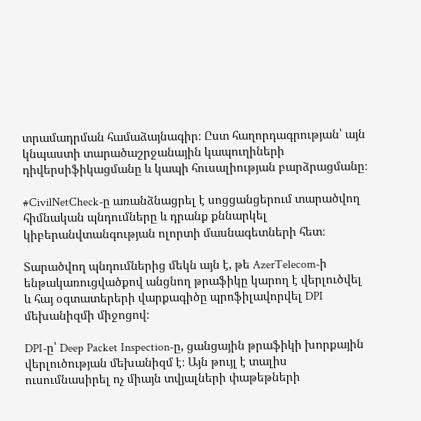տրամադրման համաձայնագիր։ Ըստ հաղորդագրության՝ այն կնպաստի տարածաշրջանային կապուղիների դիվերսիֆիկացմանը և կապի հուսալիության բարձրացմանը։

#CivilNetCheck-ը առանձնացրել է սոցցանցերում տարածվող հիմնական պնդումները և դրանք քննարկել կիբերանվտանգության ոլորտի մասնագետների հետ։

Տարածվող պնդումներից մեկն այն է, թե AzerTelecom-ի ենթակառուցվածքով անցնող թրաֆիկը կարող է վերլուծվել և հայ օգտատերերի վարքագիծը պրոֆիլավորվել DPI մեխանիզմի միջոցով։

DPI-ը՝ Deep Packet Inspection-ը, ցանցային թրաֆիկի խորքային վերլուծության մեխանիզմ է։ Այն թույլ է տալիս ուսումնասիրել ոչ միայն տվյալների փաթեթների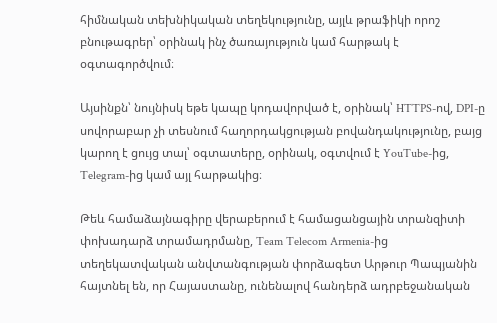հիմնական տեխնիկական տեղեկությունը, այլև թրաֆիկի որոշ բնութագրեր՝ օրինակ ինչ ծառայություն կամ հարթակ է օգտագործվում։

Այսինքն՝ նույնիսկ եթե կապը կոդավորված է, օրինակ՝ HTTPS-ով, DPI-ը սովորաբար չի տեսնում հաղորդակցության բովանդակությունը, բայց կարող է ցույց տալ՝ օգտատերը, օրինակ, օգտվում է YouTube-ից, Telegram-ից կամ այլ հարթակից։

Թեև համաձայնագիրը վերաբերում է համացանցային տրանզիտի փոխադարձ տրամադրմանը, Team Telecom Armenia-ից տեղեկատվական անվտանգության փորձագետ Արթուր Պապյանին հայտնել են, որ Հայաստանը, ունենալով հանդերձ ադրբեջանական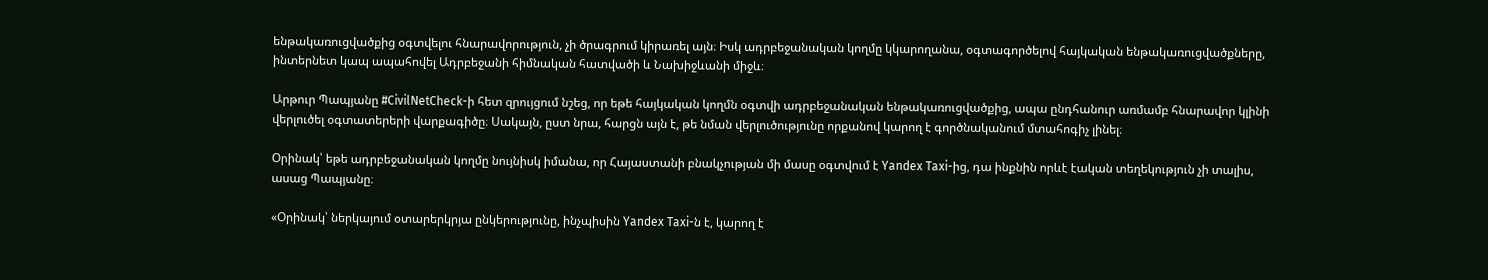ենթակառուցվածքից օգտվելու հնարավորություն, չի ծրագրում կիրառել այն։ Իսկ ադրբեջանական կողմը կկարողանա, օգտագործելով հայկական ենթակառուցվածքները, ինտերնետ կապ ապահովել Ադրբեջանի հիմնական հատվածի և Նախիջևանի միջև։

Արթուր Պապյանը #CivilNetCheck-ի հետ զրույցում նշեց, որ եթե հայկական կողմն օգտվի ադրբեջանական ենթակառուցվածքից, ապա ընդհանուր առմամբ հնարավոր կլինի վերլուծել օգտատերերի վարքագիծը։ Սակայն, ըստ նրա, հարցն այն է, թե նման վերլուծությունը որքանով կարող է գործնականում մտահոգիչ լինել։

Օրինակ՝ եթե ադրբեջանական կողմը նույնիսկ իմանա, որ Հայաստանի բնակչության մի մասը օգտվում է Yandex Taxi-ից, դա ինքնին որևէ էական տեղեկություն չի տալիս, ասաց Պապյանը։

«Օրինակ՝ ներկայում օտարերկրյա ընկերությունը, ինչպիսին Yandex Taxi-ն է, կարող է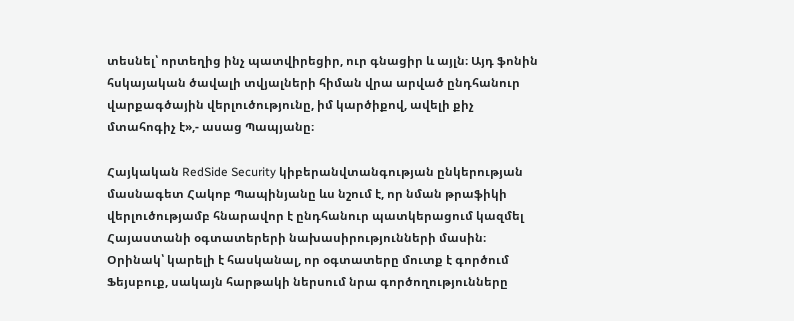տեսնել՝ որտեղից ինչ պատվիրեցիր, ուր գնացիր և այլն։ Այդ ֆոնին հսկայական ծավալի տվյալների հիման վրա արված ընդհանուր վարքագծային վերլուծությունը, իմ կարծիքով, ավելի քիչ մտահոգիչ է»,- ասաց Պապյանը։

Հայկական RedSide Security կիբերանվտանգության ընկերության մասնագետ Հակոբ Պապինյանը ևս նշում է, որ նման թրաֆիկի վերլուծությամբ հնարավոր է ընդհանուր պատկերացում կազմել Հայաստանի օգտատերերի նախասիրությունների մասին։ Օրինակ՝ կարելի է հասկանալ, որ օգտատերը մուտք է գործում Ֆեյսբուք, սակայն հարթակի ներսում նրա գործողությունները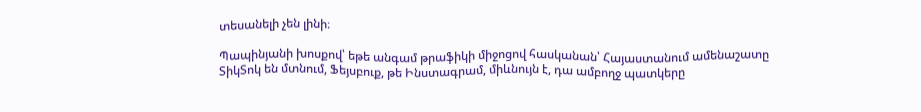տեսանելի չեն լինի։

Պապինյանի խոսքով՝ եթե անգամ թրաֆիկի միջոցով հասկանան՝ Հայաստանում ամենաշատը ՏիկՏոկ են մտնում, Ֆեյսբուք, թե Ինստագրամ, միևնույն է, դա ամբողջ պատկերը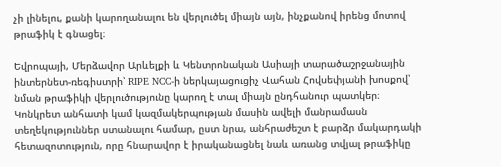չի լինելու, քանի կարողանալու են վերլուծել միայն այն, ինչքանով իրենց մոտով թրաֆիկ է գնացել։

Եվրոպայի, Մերձավոր Արևելքի և Կենտրոնական Ասիայի տարածաշրջանային ինտերնետ-ռեգիստրի՝ RIPE NCC-ի ներկայացուցիչ Վահան Հովսեփյանի խոսքով՝ նման թրաֆիկի վերլուծությունը կարող է տալ միայն ընդհանուր պատկեր։ Կոնկրետ անհատի կամ կազմակերպության մասին ավելի մանրամասն տեղեկություններ ստանալու համար, ըստ նրա, անհրաժեշտ է բարձր մակարդակի հետազոտություն, որը հնարավոր է իրականացնել նաև առանց տվյալ թրաֆիկը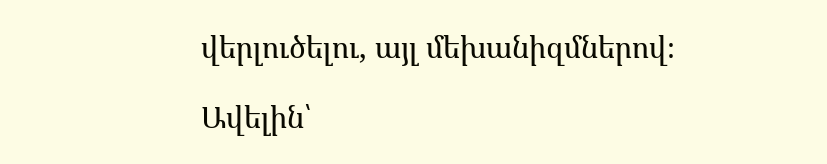վերլուծելու, այլ մեխանիզմներով։

Ավելին՝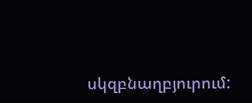սկզբնաղբյուրում: